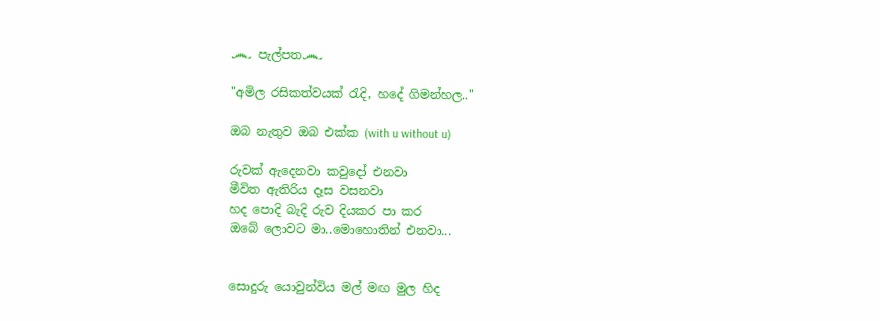෴ පැල්පත෴

"අමිල රසිකත්වයක් රැදි, හදේ ගිමන්හල.."

ඔබ නැතුව ඔබ එක්ක (with u without u)

රුවක් ඇදෙනවා කවුදෝ එනවා
මීවිත ඇතිරිය දෑස වසනවා
හද පොදි බැදි රුව දියකර පා කර
ඔබේ ලොවට මා..මොහොතින් එනවා...


සොදුරු යොවුන්විය මල් මඟ මුල හිද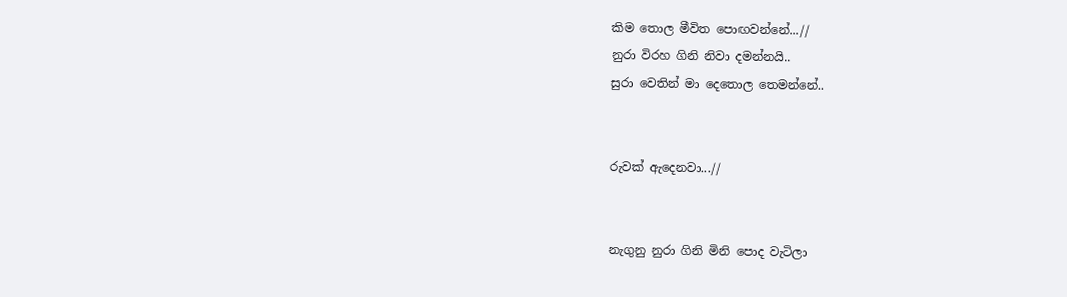කිම තොල මීවිත පොඟවන්නේ...//
නුරා විරහ ගිනි නිවා දමන්නයි..
සුරා වෙතින් මා දෙතොල තෙමන්නේ..


රුවක් ඇදෙනවා...//


නැගුනු නුරා ගිනි මිනි පොද වැටිලා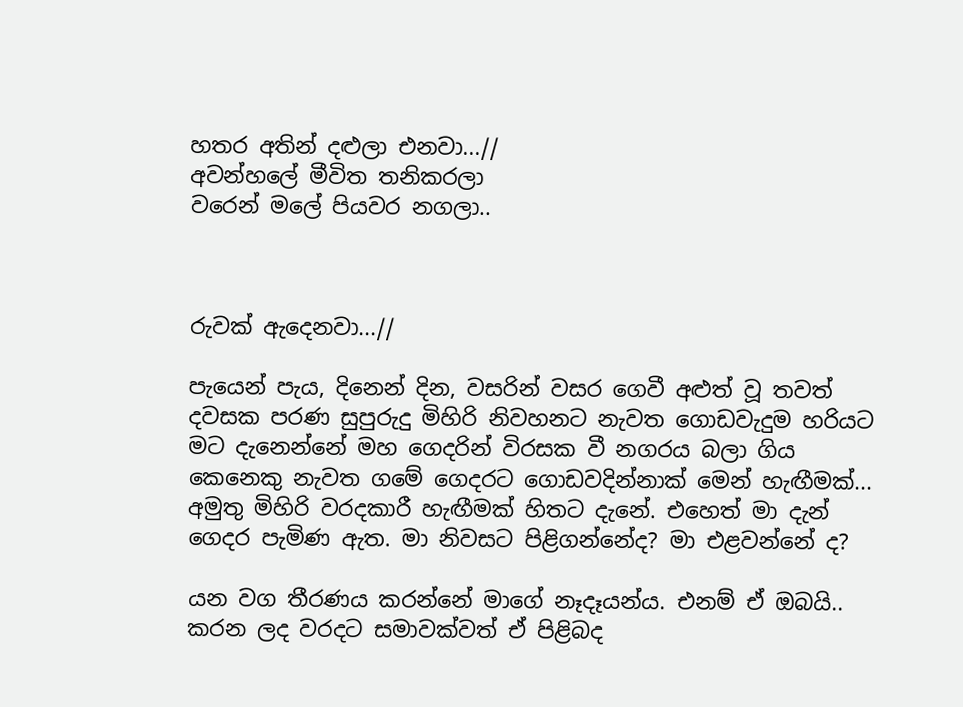හතර අතින් දළුලා එනවා...//
අවන්හලේ මීවිත තනිකරලා
වරෙන් මලේ පියවර නගලා..



රුවක් ඇදෙනවා...//

පැයෙන් පැය, දිනෙන් දින, වසරින් වසර ගෙවී අළුත් වූ තවත් දවසක පරණ සුපුරුදු මිහිරි නිවහනට නැවත ගොඩවැදුම හරියට මට දැනෙන්නේ මහ ගෙදරින් විරසක වී නගරය බලා ගිය කෙනෙකු නැවත ගමේ ගෙදරට ගොඩවදින්නාක් මෙන් හැඟීමක්...
අමුතු මිහිරි වරදකාරී හැඟීමක් හිතට දැනේ. එහෙත් මා දැන් ගෙදර පැමිණ ඇත. මා නිවසට පිළිගන්නේද? මා එළවන්නේ ද?

යන වග තීරණය කරන්නේ මාගේ නෑදෑයන්ය. එනම් ඒ ඔබයි..
කරන ලද වරදට සමාවක්වත් ඒ පිළිබද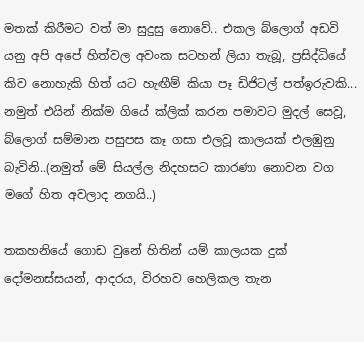මතක් කිරීමට වත් මා සුදුසු නොවේ.. එකල බ්ලොග් අඩවි යනු අපි අපේ හිත්වල අවංක සටහන් ලියා තැබූ, ප්‍රසිද්ධියේ කිව නොහැකි හිත් යට හැඟීම් කියා පෑ ඩිජිටල් පත්ඉරුවකි... නමුත් එයින් නික්ම ගියේ ක්ලික් කරන පමාවට මුදල් සෙවූ, බ්ලොග් සම්මාන පසුපස කෑ ගසා එලවූ කාලයක් එලඹුනු බැවිනි..(නමුත් මේ සියල්ල නිදහසට කාරණා නොවන වග මගේ හිත අවලාද නගයි..)

තකහනියේ ගොඩ වුනේ හිතින් යම් කාලයක දුක් දෝමනස්සයන්, ආදරය, විරහව හෙලිකල තැන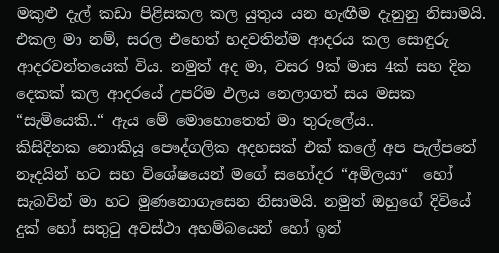මකුළු දැල් කඩා පිළිසකල කල යුතුය යන හැඟීම දැනුනු නිසාමයි. එකල මා නම්, සරල එහෙත් හදවතින්ම ආදරය කල සොඳුරු ආදරවන්තයෙක් විය. නමුත් අද මා, වසර 9ක් මාස 4ක් සහ දින දෙකක් කල ආදරයේ උපරිම ඵලය නෙලාගත් සය මසක “සැමියෙකි..“ ඇය මේ මොහොතෙත් මා තුරුලේය..
කිසිදිනක නොකියූ පෞද්ගලික අදහසක් එක් කලේ අප පැල්පතේ නෑදයින් හට සහ විශේෂයෙන් මගේ සහෝදර “අමිලයා“  හෝ සැබවින් මා හට මුණනොගැසෙන නිසාමයි. නමුත් ඔහුගේ දිවියේ දුක් හෝ සතුටු අවස්ථා අහම්බයෙන් හෝ ඉන්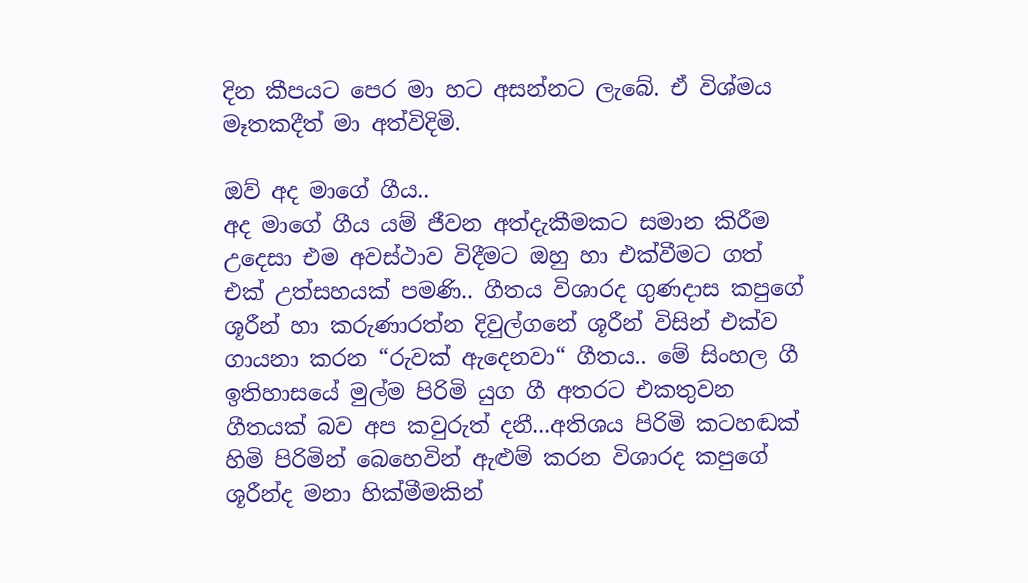දින කීපයට පෙර මා හට අසන්නට ලැබේ. ඒ විශ්මය මෑතකදීත් මා අත්විදිමි.

ඔව් අද මාගේ ගීය..
අද මාගේ ගීය යම් ජීවන අත්දැකීමකට සමාන කිරීම උදෙසා එම අවස්ථාව විදීමට ඔහු හා එක්වීමට ගත් එක් උත්සහයක් පමණි.. ගීතය විශාරද ගුණදාස කපුගේ ශූරීන් හා කරුණාරත්න දිවුල්ගනේ ශූරීන් විසින් එක්ව ගායනා කරන “රුවක් ඇදෙනවා“ ගීතය.. මේ සිංහල ගී ඉතිහාසයේ මුල්ම පිරිමි යුග ගී අතරට එකතුවන ගීතයක් බව අප කවුරුත් දනී...අතිශය පිරිමි කටහඬක් හිමි පිරිමින් බෙහෙවින් ඇළුම් කරන විශාරද කපුගේ ශූරීන්ද මනා හික්මීමකින්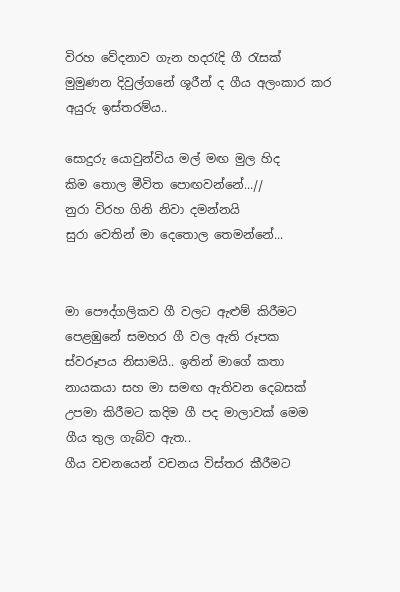විරහ වේදනාව ගැන හදරැදි ගී රැසක් මුමුණන දිවුල්ගනේ ශූරීන් ද ගීය අලංකාර කර අයුරු ඉස්තරම්ය..

සොදුරු යොවුන්විය මල් මඟ මුල හිද
කිම තොල මීවිත පොඟවන්නේ...//
නුරා විරහ ගිනි නිවා දමන්නයි
සුරා වෙතින් මා දෙතොල තෙමන්නේ...


මා පෞද්ගලිකව ගී වලට ඇළුම් කිරීමට පෙළඹුනේ සමහර ගී වල ඇති රූපක ස්වරූපය නිසාමයි.. ඉතින් මාගේ කතා නායකයා සහ මා සමඟ ඇතිවන දෙබසක් උපමා කිරීමට කදිම ගී පද මාලාවක් මෙම ගීය තුල ගැබ්ව ඇත..
ගීය වචනයෙන් වචනය විස්තර කීරීමට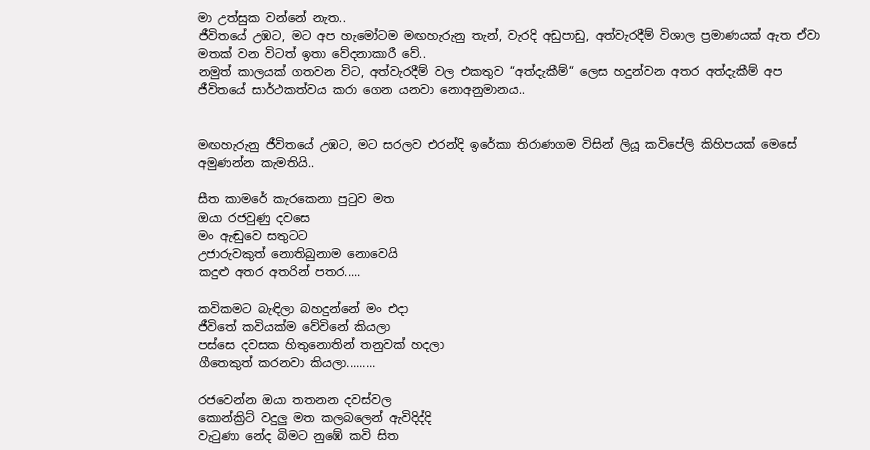මා උත්සුක වන්නේ නැත..
ජීවිතයේ උඹට, මට අප හැමෝටම මඟහැරුනු තැන්, වැරදි අඩුපාඩු, අත්වැරදීම් විශාල ප්‍රමාණයක් ඇත ඒවා මතක් වන විටත් ඉතා වේදනාකාරී වේ..
නමුත් කාලයක් ගතවන විට, අත්වැරදීම් වල එකතුව “අත්දැකීම්“ ලෙස හදුන්වන අතර අත්දැකීම් අප ජීවිතයේ සාර්ථකත්වය කරා ගෙන යනවා නොඅනුමානය..


මඟහැරුනු ජීවිතයේ උඹට, මට සරලව එරන්දි ඉරේකා තිරාණගම විසින් ලියූ කවිපේලි කිහිපයක් මෙසේ අමුණන්න කැමතියි..

සීත කාමරේ කැරකෙනා පුටුව මත
ඔයා රජවුණු දවසෙ
මං ඇඬුවෙ සතුටට
උජාරුවකුත් නොතිබුනාම නොවෙයි
කදුළු අතර අතරින් පතර.....

කවිකමට බැඳිලා බහදුන්නේ මං එදා
ජීවිතේ කවියක්ම වේවිනේ කියලා
පස්සෙ දවසක හිතුනොතින් තනුවක් හදලා
ගීතෙකුත් කරනවා කියලා.........

රජවෙන්න ඔයා තතනන දවස්වල
කොන්ක්‍රිට් වදුලු මත කලබලෙන් ඇවිදිද්දි
වැටුණා නේද බිමට නුඹේ කවි සිත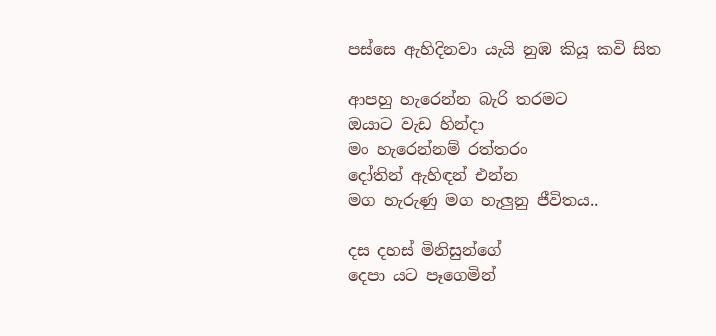පස්සෙ ඇහිදිනවා යැයි නුඹ කියූ කවි සිත

ආපහු හැරෙන්න බැරි තරමට
ඔයාට වැඩ හින්දා
මං හැරෙන්නම් රත්තරං
දෝතින් ඇහිඳන් එන්න
මග හැරුණු මග හැලුනු ජීවිතය..

දස දහස් මිනිසුන්ගේ
දෙපා යට පෑගෙමින්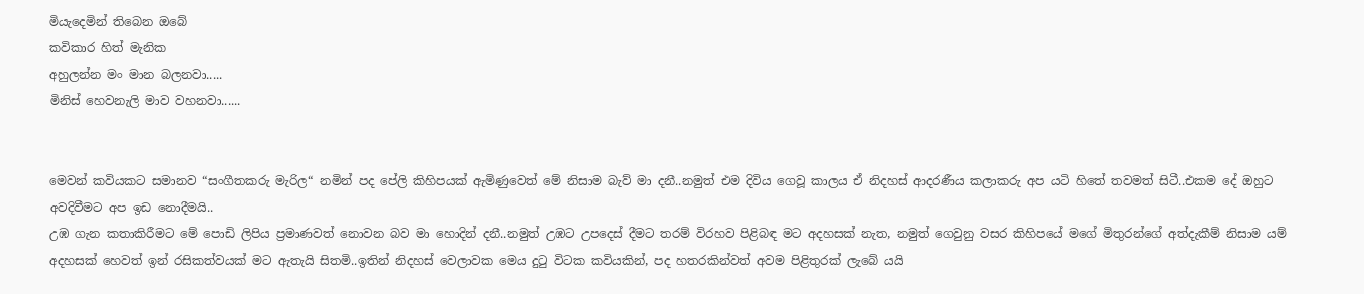මියැදෙමින් තිබෙන ඔබේ
කවිකාර හිත් මැනික
අහුලන්න මං මාන බලනවා.....
මිනිස් හෙවනැලි මාව වහනවා......


මෙවන් කවියකට සමානව “සංගීතකරු මැරිල“ නමින් පද පේලි කිහිපයක් ඇමිණුවෙත් මේ නිසාම බැව් මා දනී..නමුත් එම දිවිය ගෙවූ කාලය ඒ නිදහස් ආදරණීය කලාකරු අප යටි හිතේ තවමත් සිටී..එකම දේ ඔහුට අවදිවීමට අප ඉඩ නොදීමයි..
උඹ ගැන කතාකිරීමට මේ පොඩි ලිපිය ප්‍රමාණවත් නොවන බව මා හොදින් දනී..නමුත් උඹට උපදෙස් දීමට තරම් විරහව පිළිබඳ මට අදහසක් නැත, නමුත් ගෙවුනු වසර කිහිපයේ මගේ මිතුරන්ගේ අත්දැකීම් නිසාම යම් අදහසක් හෙවත් ඉන් රසිකත්වයක් මට ඇතැයි සිතමි..ඉතින් නිදහස් වෙලාවක මෙය දුටු විටක කවියකින්, පද හතරකින්වත් අවම පිළිතුරක් ලැබේ යයි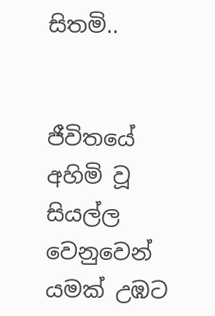සිතමි..


ජීවිතයේ අහිමි වූ සියල්ල වෙනුවෙන් යමක් උඹට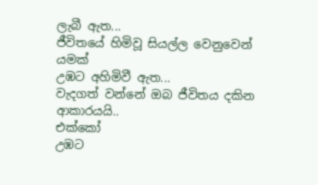ලැබී ඇත...
ජීවිතයේ හිමිවූ සියල්ල වෙනුවෙන් යමක්
උඹට අහිමිවී ඇත...
වැදගත් වන්නේ ඔබ ජීවිතය දකින ආකාරයයි..
එක්කෝ
උඹට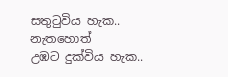සතුටුවිය හැක..
නැතහොත්
උඹට දුක්විය හැක..